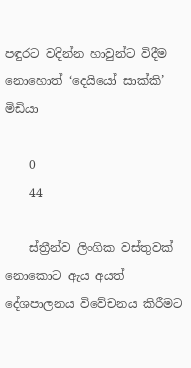පඳුරට වදින්න හාවුන්ට විදීම නොහොත් ‘දෙයියෝ සාක්කි’ මිඩියා

    0
    44

    ස්ත්‍රීන්ව ලිංගික වස්තුවක් නොකොට ඇය අයත් දේශපාලනය විවේචනය කිරීමට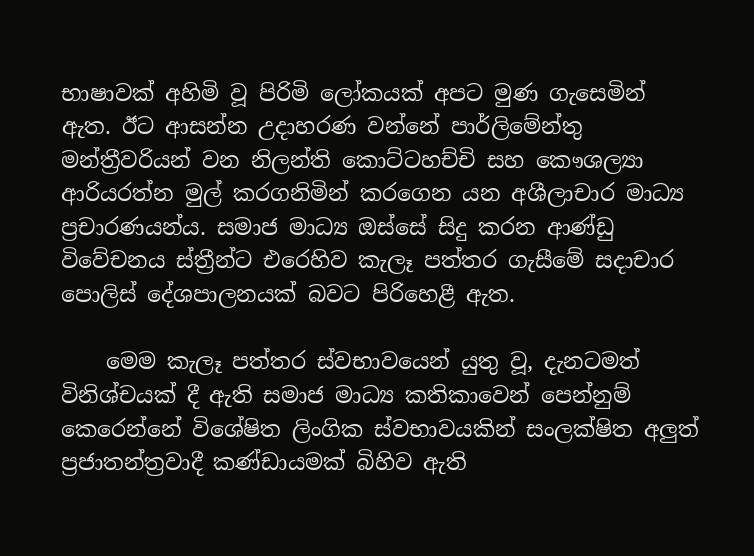භාෂාවක් අහිමි වූ පිරිමි ලෝකයක් අපට මුණ ගැසෙමින් ඇත. ඊට ආසන්න උදාහරණ වන්නේ පාර්ලිමේන්තු මන්ත්‍රීවරියන් වන නිලන්ති කොට්ටහච්චි සහ කෞශල්‍යා ආරියරත්න මුල් කරගනිමින් කරගෙන යන අශීලාචාර මාධ්‍ය ප්‍රචාරණයන්ය. සමාජ මාධ්‍ය ඔස්සේ සිදු කරන ආණ්ඩු විවේචනය ස්ත්‍රීන්ට එරෙහිව කැලෑ පත්තර ගැසීමේ සදාචාර පොලිස් දේශපාලනයක් බවට පිරිහෙළී ඇත.

    මෙම කැලෑ පත්තර ස්වභාවයෙන් යුතු වූ, දැනටමත් විනිශ්චයක් දී ඇති සමාජ මාධ්‍ය කතිකාවෙන් පෙන්නුම් කෙරෙන්නේ විශේෂිත ලිංගික ස්වභාවයකින් සංලක්ෂිත අලුත් ප්‍රජාතන්ත්‍රවාදී කණ්ඩායමක් බිහිව ඇති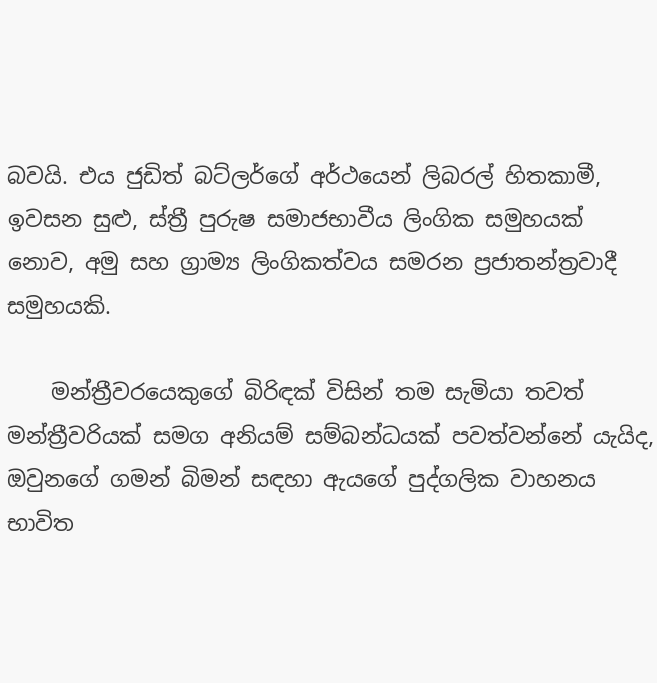බවයි. එය ජුඩිත් බට්ලර්ගේ අර්ථයෙන් ලිබරල් හිතකාමී, ඉවසන සුළු, ස්ත්‍රී පුරුෂ සමාජභාවීය ලිංගික සමුහයක් නොව, අමු සහ ග්‍රාම්‍ය ලිංගිකත්වය සමරන ප්‍රජාතන්ත්‍රවාදී සමුහයකි.

    මන්ත්‍රීවරයෙකුගේ බිරිඳක් විසින් තම සැමියා තවත් මන්ත්‍රීවරියක් සමග අනියම් සම්බන්ධයක් පවත්වන්නේ යැයිද, ඔවුනගේ ගමන් බිමන් සඳහා ඇයගේ පුද්ගලික වාහනය භාවිත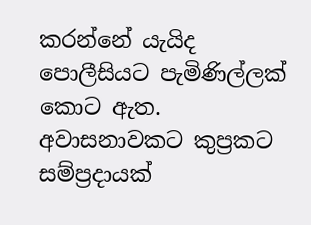කරන්නේ යැයිද පොලීසියට පැමිණිල්ලක් කොට ඇත. අවාසනාවකට කුප්‍රකට සම්ප්‍රදායක්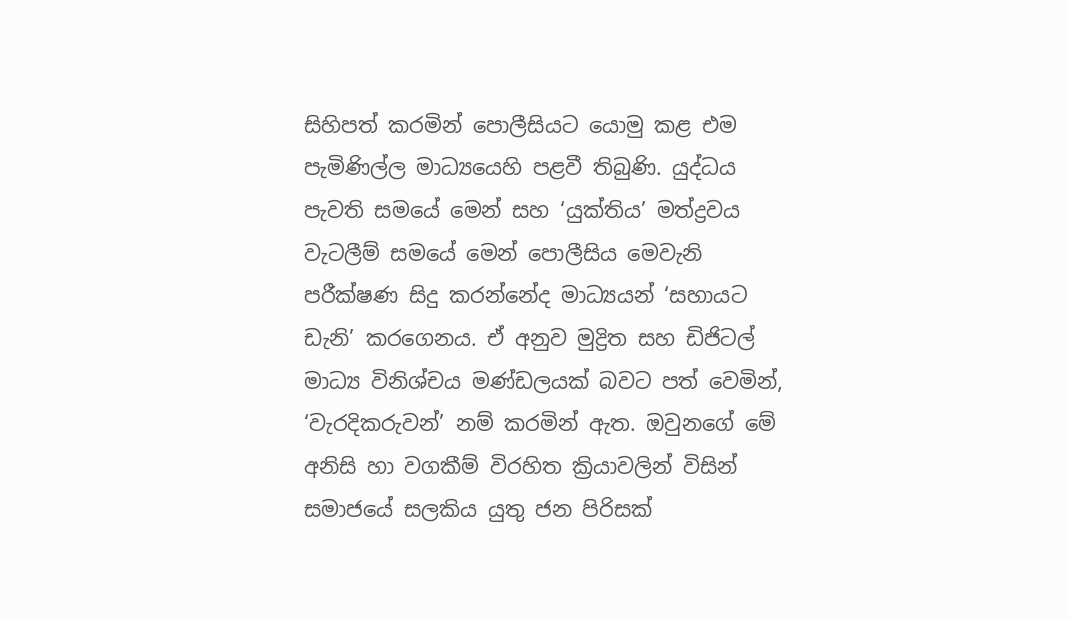සිහිපත් කරමින් පොලීසියට යොමු කළ එම පැමිණිල්ල මාධ්‍යයෙහි පළවී තිබුණි. යුද්ධය පැවති සමයේ මෙන් සහ ‘යුක්තිය’ මත්ද්‍රවය වැටලීම් සමයේ මෙන් පොලීසිය මෙවැනි පරීක්ෂණ සිදු කරන්නේද මාධ්‍යයන් ‘සහායට ඩැනි’ කරගෙනය. ඒ අනුව මුද්‍රිත සහ ඩිජිටල් මාධ්‍ය විනිශ්චය මණ්ඩලයක් බවට පත් වෙමින්, ‘වැරදිකරුවන්’ නම් කරමින් ඇත. ඔවුනගේ මේ අනිසි හා වගකීම් විරහිත ක්‍රියාවලින් විසින් සමාජයේ සලකිය යුතු ජන පිරිසක්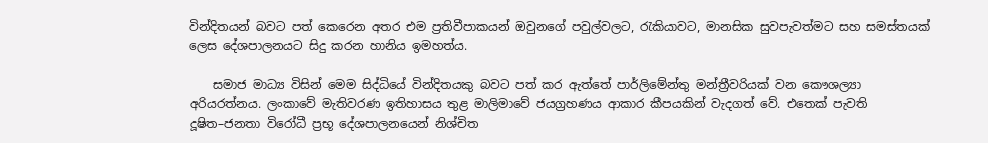වින්දිතයන් බවට පත් කෙරෙන අතර එම ප්‍රතිවීපාකයන් ඔවුනගේ පවුල්වලට, රැකියාවට, මානසික සුවපැවත්මට සහ සමස්තයක් ලෙස දේශපාලනයට සිදු කරන හානිය ඉමහත්ය.

    සමාජ මාධ්‍ය විසින් මෙම සිද්ධියේ වින්දිතයකු බවට පත් කර ඇත්තේ පාර්ලිමේන්තු මන්ත්‍රීවරියක් වන කෞශල්‍යා අරියරත්නය. ලංකාවේ මැතිවරණ ඉතිහාසය තුළ මාලිමාවේ ජයග්‍රහණය ආකාර කීපයකින් වැදගත් වේ. එතෙක් පැවති දූෂිත–ජනතා විරෝධී ප්‍රභූ දේශපාලනයෙන් නිශ්චිත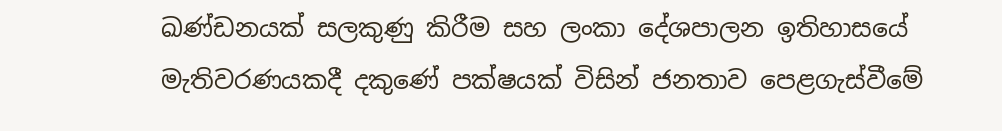ඛණ්ඩනයක් සලකුණු කිරීම සහ ලංකා දේශපාලන ඉතිහාසයේ මැතිවරණයකදී දකුණේ පක්ෂයක් විසින් ජනතාව පෙළගැස්වීමේ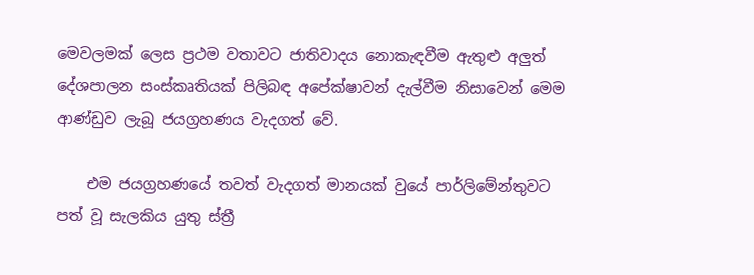මෙවලමක් ලෙස ප්‍රථම වතාවට ජාතිවාදය නොකැඳවීම ඇතුළු අලුත් දේශපාලන සංස්කෘතියක් පිලිබඳ අපේක්ෂාවන් දැල්වීම නිසාවෙන් මෙම ආණ්ඩුව ලැබූ ජයග්‍රහණය වැදගත් වේ.

    එම ජයග්‍රහණයේ තවත් වැදගත් මානයක් වුයේ පාර්ලිමේන්තුවට පත් වූ සැලකිය යුතු ස්ත්‍රී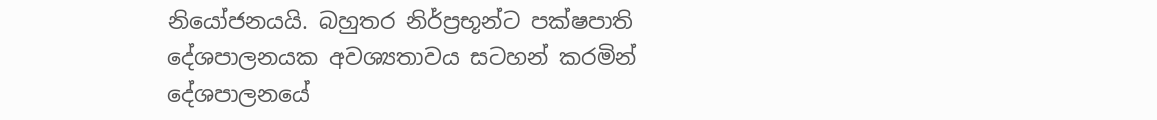නියෝජනයයි. බහුතර නිර්ප්‍රභූන්ට පක්ෂපාති දේශපාලනයක අවශ්‍යතාවය සටහන් කරමින් දේශපාලනයේ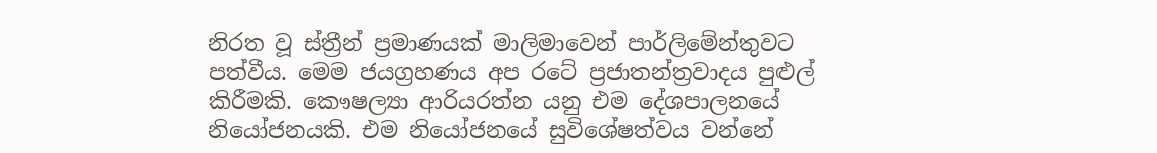නිරත වූ ස්ත්‍රීන් ප්‍රමාණයක් මාලිමාවෙන් පාර්ලිමේන්තුවට පත්වීය. මෙම ජයග්‍රහණය අප රටේ ප්‍රජාතන්ත්‍රවාදය පුළුල් කිරීමකි. කෞෂල්‍යා ආරියරත්න යනු එම දේශපාලනයේ නියෝජනයකි. එම නියෝජනයේ සුවිශේෂත්වය වන්නේ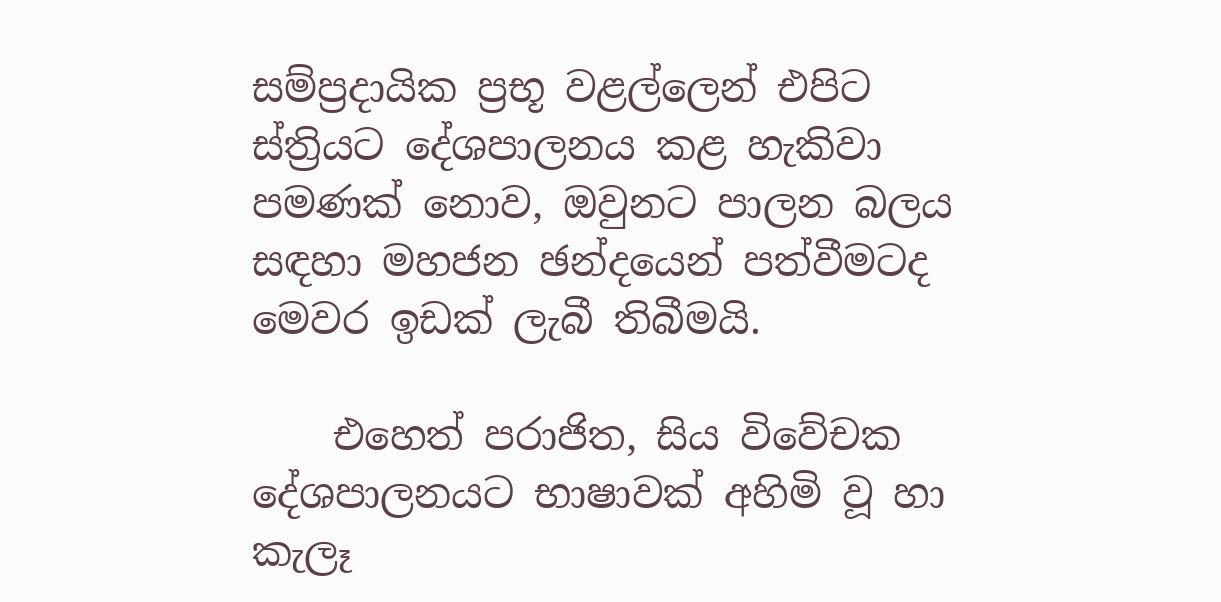සම්ප්‍රදායික ප්‍රභූ වළල්ලෙන් එපිට ස්ත්‍රියට දේශපාලනය කළ හැකිවා පමණක් නොව, ඔවුනට පාලන බලය සඳහා මහජන ඡන්දයෙන් පත්වීමටද මෙවර ඉඩක් ලැබී තිබීමයි.

    එහෙත් පරාජිත, සිය විවේචක දේශපාලනයට භාෂාවක් අහිමි වූ හා කැලෑ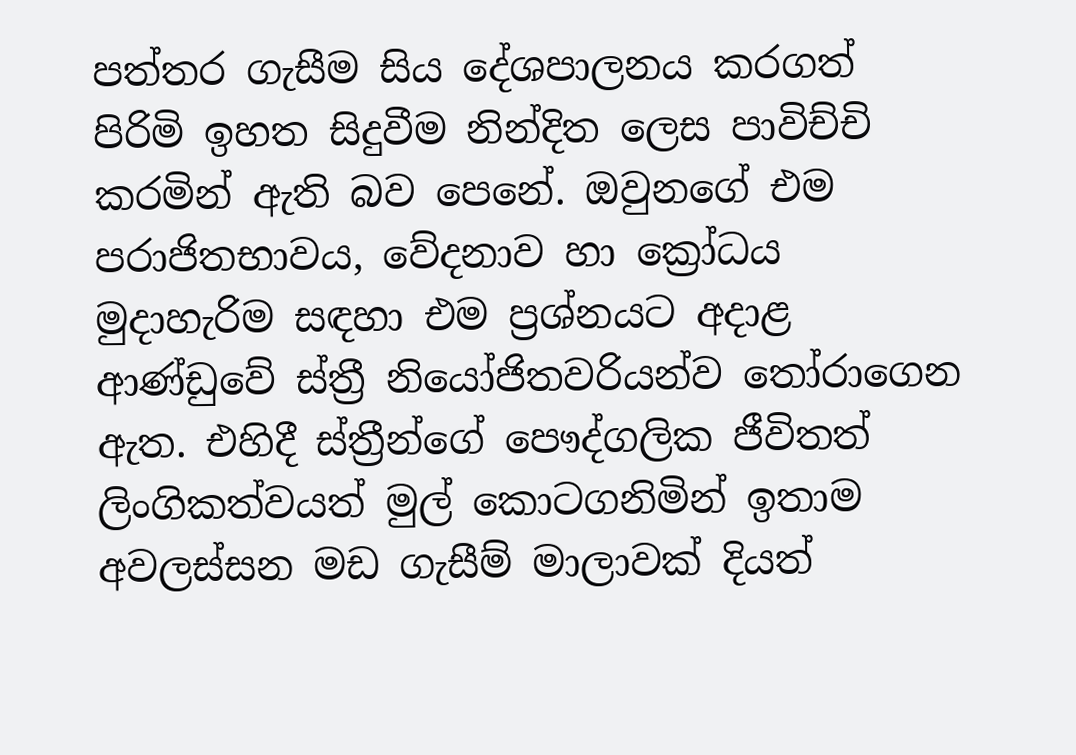පත්තර ගැසීම සිය දේශපාලනය කරගත් පිරිමි ඉහත සිදුවීම නින්දිත ලෙස පාවිච්චි කරමින් ඇති බව පෙනේ. ඔවුනගේ එම පරාජිතභාවය, වේදනාව හා ක්‍රෝධය මුදාහැරිම සඳහා එම ප්‍රශ්නයට අදාළ ආණ්ඩුවේ ස්ත්‍රී නියෝජිතවරියන්ව තෝරාගෙන ඇත. එහිදී ස්ත්‍රීන්ගේ පෞද්ගලික ජීවිතත් ලිංගිකත්වයත් මුල් කොටගනිමින් ඉතාම අවලස්සන මඩ ගැසීම් මාලාවක් දියත්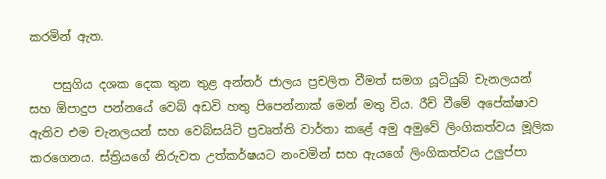කරමින් ඇත.

    පසුගිය දශක දෙක තුන තුළ අන්තර් ජාලය ප්‍රචලිත වීමත් සමග යූටියුබ් චැනලයන් සහ ඕපාදුප පන්නයේ වෙබ් අඩවි හතු පිපෙන්නාක් මෙන් මතු විය. රීච් වීමේ අපේක්ෂාව ඇතිව එම චැනලයන් සහ වෙබ්සයිට් ප්‍රවෘත්ති වාර්තා කළේ අමු අමුවේ ලිංගිකත්වය මූලික කරගෙනය. ස්ත්‍රියගේ නිරුවත උත්කර්ෂයට නංවමින් සහ ඇයගේ ලිංගිකත්වය උලුප්පා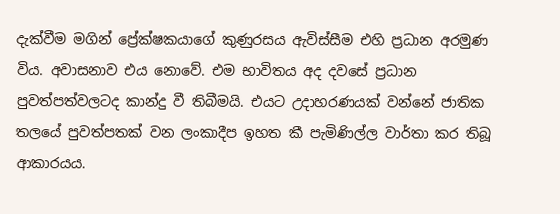දැක්වීම මගින් ප්‍රේක්ෂකයාගේ කුණුරසය ඇවිස්සීම එහි ප්‍රධාන අරමුණ විය. අවාසනාව එය නොවේ. එම භාවිතය අද දවසේ ප්‍රධාන පුවත්පත්වලටද කාන්දු වී තිබීමයි. එයට උදාහරණයක් වන්නේ ජාතික තලයේ පුවත්පතක් වන ලංකාදීප ඉහත කී පැමිණිල්ල වාර්තා කර තිබූ ආකාරයය.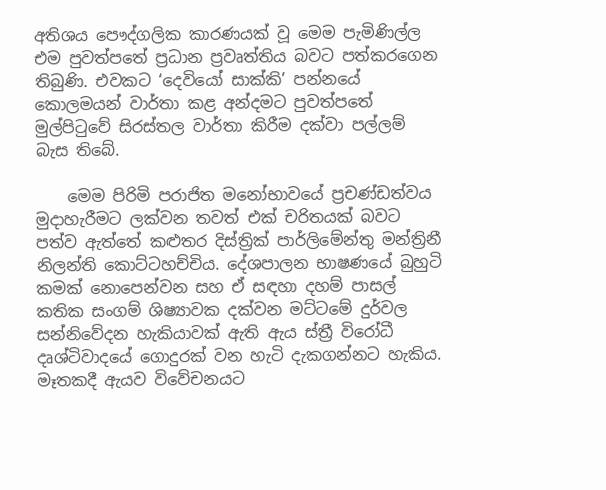අතිශය පෞද්ගලික කාරණයක් වූ මෙම පැමිණිල්ල එම පුවත්පතේ ප්‍රධාන ප්‍රවෘත්තිය බවට පත්කරගෙන තිබුණි. එවකට ‘දෙවියෝ සාක්කි’ පන්නයේ කොලමයන් වාර්තා කළ අන්දමට පුවත්පතේ මුල්පිටුවේ සිරස්තල වාර්තා කිරීම දක්වා පල්ලම් බැස තිබේ.

    මෙම පිරිමි පරාජිත මනෝභාවයේ ප්‍රචණ්ඩත්වය මුදාහැරීමට ලක්වන තවත් එක් චරිතයක් බවට පත්ව ඇත්තේ කළුතර දිස්ත්‍රික් පාර්ලිමේන්තු මන්ත්‍රිනී නිලන්ති කොට්ටහච්චිය. දේශපාලන භාෂණයේ බුහුටි කමක් නොපෙන්වන සහ ඒ සඳහා දහම් පාසල් කතික සංගම් ශිෂ්‍යාවක දක්වන මට්ටමේ දුර්වල සන්නිවේදන හැකියාවක් ඇති ඇය ස්ත්‍රී විරෝධී දෘශ්ටිවාදයේ ගොදුරක් වන හැටි දැකගන්නට හැකිය. මෑතකදී ඇයව විවේචනයට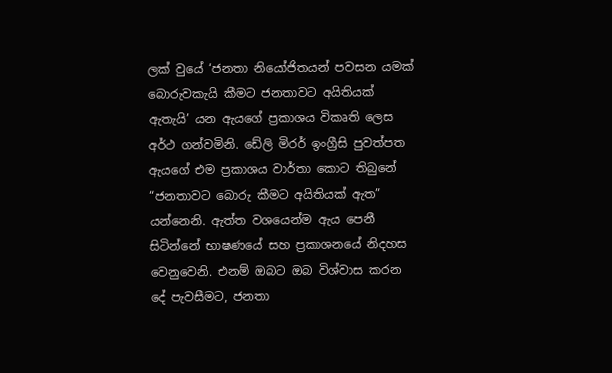ලක් වුයේ ‘ජනතා නියෝජිතයන් පවසන යමක් බොරුවකැයි කීමට ජනතාවට අයිතියක් ඇතැයි’ යන ඇයගේ ප්‍රකාශය විකෘති ලෙස අර්ථ ගන්වමිනි. ඩේලි මිරර් ඉංග්‍රීසි පුවත්පත ඇයගේ එම ප්‍රකාශය වාර්තා කොට තිබුනේ “ජනතාවට බොරු කීමට අයිතියක් ඇත” යන්නෙනි. ඇත්ත වශයෙන්ම ඇය පෙනී සිටින්නේ භාෂණයේ සහ ප්‍රකාශනයේ නිදහස වෙනුවෙනි. එනම් ඔබට ඔබ විශ්වාස කරන දේ පැවසීමට, ජනතා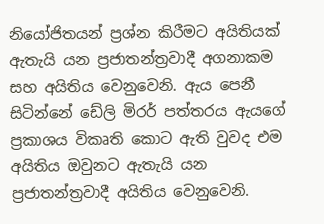නියෝජිතයන් ප්‍රශ්න කිරීමට අයිතියක් ඇතැයි යන ප්‍රජාතන්ත්‍රවාදී අගනාකම සහ අයිතිය වෙනුවෙනි. ඇය පෙනී සිටින්නේ ඩේලි මිරර් පත්තරය ඇයගේ ප්‍රකාශය විකෘති කොට ඇති වුවද එම අයිතිය ඔවුනට ඇතැයි යන ප්‍රජාතන්ත්‍රවාදී අයිතිය වෙනුවෙනි.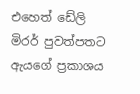එහෙත් ඩේලි මිරර් පුවත්පතට ඇයගේ ප්‍රකාශය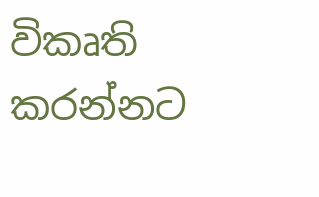විකෘති කරන්නට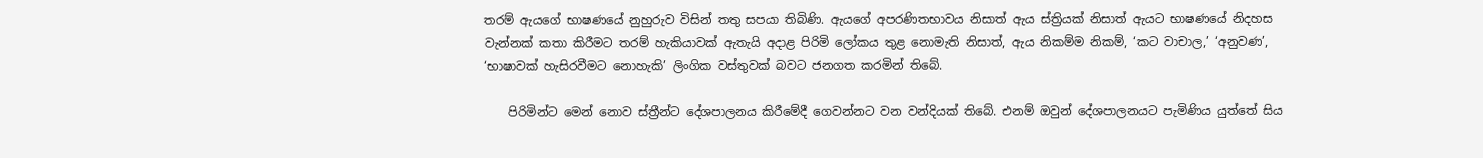තරම් ඇයගේ භාෂණයේ නුහුරුව විසින් තතු සපයා තිබිණි. ඇයගේ අපරණිතභාවය නිසාත් ඇය ස්ත්‍රියක් නිසාත් ඇයට භාෂණයේ නිදහස වැන්නක් කතා කිරීමට තරම් හැකියාවක් ඇතැයි අදාළ පිරිමි ලෝකය තුළ නොමැති නිසාත්, ඇය නිකම්ම නිකම්, ‘කට වාචාල,’ ‘අනුවණ’, ‘භාෂාවක් හැසිරවීමට නොහැකි’ ලිංගික වස්තුවක් බවට ජනගත කරමින් තිබේ.

    පිරිමින්ට මෙන් නොව ස්ත්‍රීන්ට දේශපාලනය කිරීමේදී ගෙවන්නට වන වන්දියක් තිබේ. එනම් ඔවුන් දේශපාලනයට පැමිණිය යුත්තේ සිය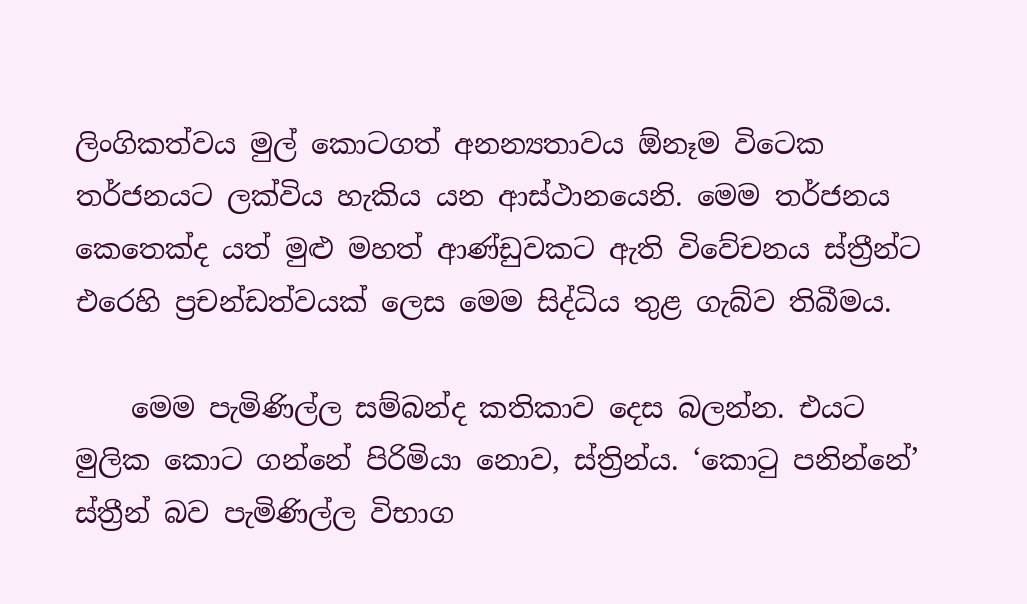ලිංගිකත්වය මුල් කොටගත් අනන්‍යතාවය ඕනෑම විටෙක තර්ජනයට ලක්විය හැකිය යන ආස්ථානයෙනි. මෙම තර්ජනය කෙතෙක්ද යත් මුළු මහත් ආණ්ඩුවකට ඇති විවේචනය ස්ත්‍රීන්ට එරෙහි ප්‍රචන්ඩත්වයක් ලෙස මෙම සිද්ධිය තුළ ගැබ්ව තිබීමය.

    මෙම පැමිණිල්ල සම්බන්ද කතිකාව දෙස බලන්න. එයට මුලික කොට ගන්නේ පිරිමියා නොව, ස්ත්‍රින්ය. ‘කොටු පනින්නේ’ ස්ත්‍රීන් බව පැමිණිල්ල විභාග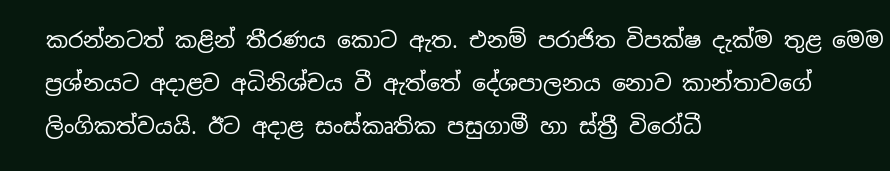කරන්නටත් කළින් තීරණය කොට ඇත. එනම් පරාජිත විපක්ෂ දැක්ම තුළ මෙම ප්‍රශ්නයට අදාළව අධිනිශ්චය වී ඇත්තේ දේශපාලනය නොව කාන්තාවගේ ලිංගිකත්වයයි. ඊට අදාළ සංස්කෘතික පසුගාමී හා ස්ත්‍රී විරෝධී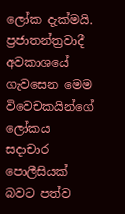ලෝක දැක්මයි. ප්‍රජාතන්ත්‍රවාදී අවකාශයේ ගැවසෙන මෙම විවෙචකයින්ගේ ලෝකය සදාචාර පොලීසියක් බවට පත්ව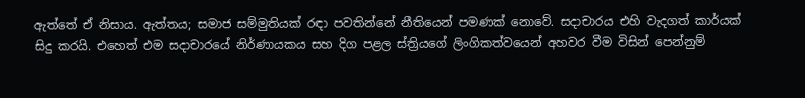ඇත්තේ ඒ නිසාය. ඇත්තය; සමාජ සම්මුතියක් රඳා පවතින්නේ නීතියෙන් පමණක් නොවේ. සදාචාරය එහි වැදගත් කාර්යක් සිදු කරයි. එහෙත් එම සදාචාරයේ නිර්ණායකය සහ දිග පළල ස්ත්‍රියගේ ලිංගිකත්වයෙන් අහවර වීම විසින් පෙන්නුම්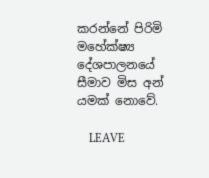කරන්නේ පිරිමි මහේක්ෂ්‍ය දේශපාලනයේ සීමාව මිස අන් යමක් නොවේ.

    LEAVE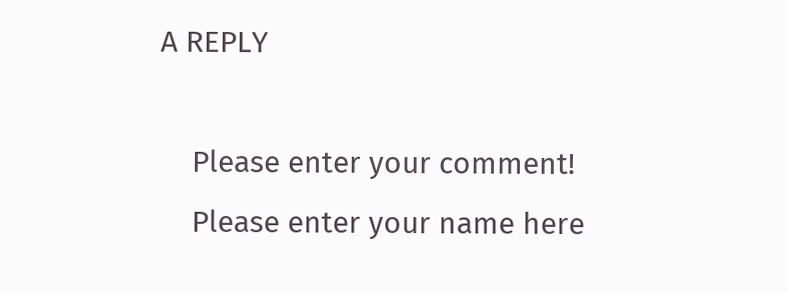A REPLY

    Please enter your comment!
    Please enter your name here